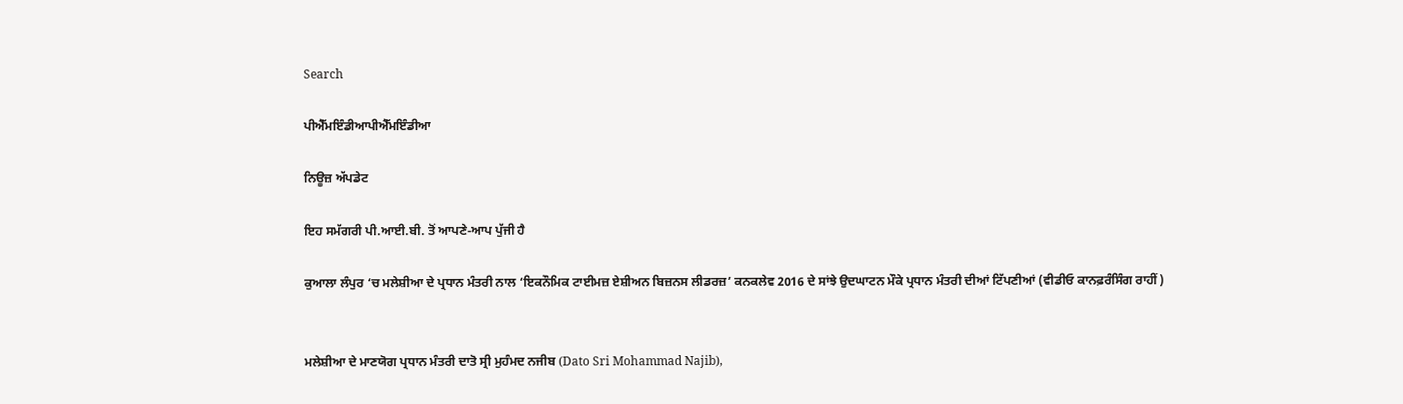Search

ਪੀਐੱਮਇੰਡੀਆਪੀਐੱਮਇੰਡੀਆ

ਨਿਊਜ਼ ਅੱਪਡੇਟ

ਇਹ ਸਮੱਗਰੀ ਪੀ.ਆਈ.ਬੀ. ਤੋਂ ਆਪਣੇ-ਆਪ ਪੁੱਜੀ ਹੈ

ਕੁਆਲਾ ਲੰਪੁਰ ‘ਚ ਮਲੇਸ਼ੀਆ ਦੇ ਪ੍ਰਧਾਨ ਮੰਤਰੀ ਨਾਲ ‘ਇਕਨੌਮਿਕ ਟਾਈਮਜ਼ ਏਸ਼ੀਅਨ ਬਿਜ਼ਨਸ ਲੀਡਰਜ਼’ ਕਨਕਲੇਵ 2016 ਦੇ ਸਾਂਝੇ ਉਦਘਾਟਨ ਮੌਕੇ ਪ੍ਰਧਾਨ ਮੰਤਰੀ ਦੀਆਂ ਟਿੱਪਣੀਆਂ (ਵੀਡੀਓ ਕਾਨਫ਼ਰੰਸਿੰਗ ਰਾਹੀਂ)


ਮਲੇਸ਼ੀਆ ਦੇ ਮਾਣਯੋਗ ਪ੍ਰਧਾਨ ਮੰਤਰੀ ਦਾਤੋ ਸ੍ਰੀ ਮੁਹੰਮਦ ਨਜੀਬ (Dato Sri Mohammad Najib),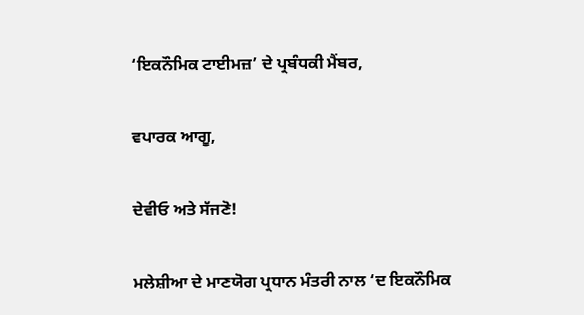‘ਇਕਨੌਮਿਕ ਟਾਈਮਜ਼’ ਦੇ ਪ੍ਰਬੰਧਕੀ ਮੈਂਬਰ,

ਵਪਾਰਕ ਆਗੂ,

ਦੇਵੀਓ ਅਤੇ ਸੱਜਣੋ!

ਮਲੇਸ਼ੀਆ ਦੇ ਮਾਣਯੋਗ ਪ੍ਰਧਾਨ ਮੰਤਰੀ ਨਾਲ ‘ਦ ਇਕਨੌਮਿਕ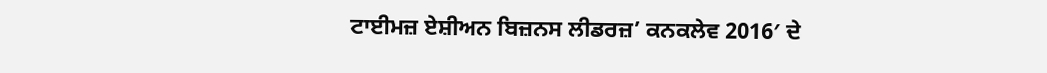ਟਾਈਮਜ਼ ਏਸ਼ੀਅਨ ਬਿਜ਼ਨਸ ਲੀਡਰਜ਼’ ਕਨਕਲੇਵ 2016′ ਦੇ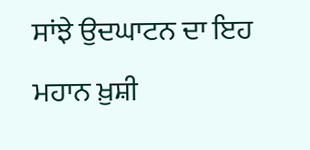ਸਾਂਝੇ ਉਦਘਾਟਨ ਦਾ ਇਹ ਮਹਾਨ ਖ਼ੁਸ਼ੀ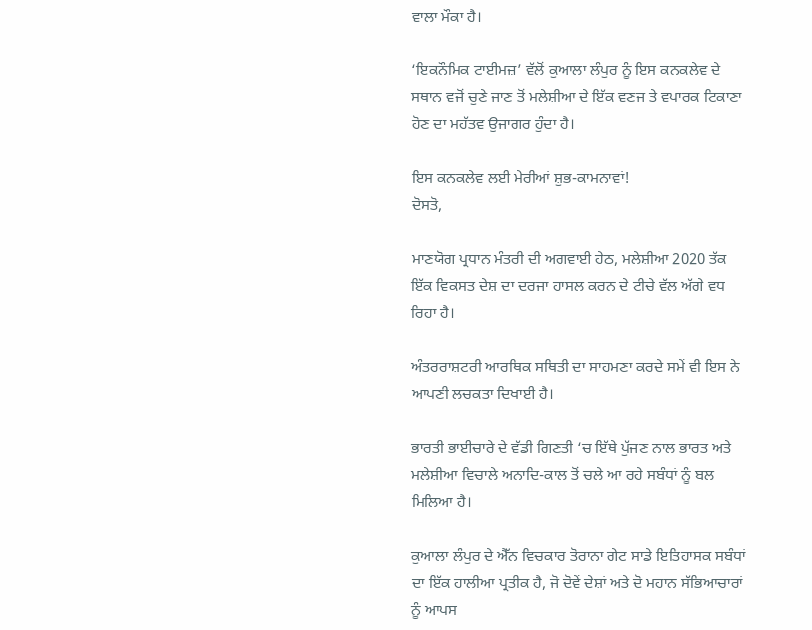ਵਾਲਾ ਮੌਕਾ ਹੈ।

‘ਇਕਨੌਮਿਕ ਟਾਈਮਜ਼’ ਵੱਲੋਂ ਕੁਆਲਾ ਲੰਪੁਰ ਨੂੰ ਇਸ ਕਨਕਲੇਵ ਦੇ ਸਥਾਨ ਵਜੋਂ ਚੁਣੇ ਜਾਣ ਤੋਂ ਮਲੇਸ਼ੀਆ ਦੇ ਇੱਕ ਵਣਜ ਤੇ ਵਪਾਰਕ ਟਿਕਾਣਾ ਹੋਣ ਦਾ ਮਹੱਤਵ ਉਜਾਗਰ ਹੁੰਦਾ ਹੈ।

ਇਸ ਕਨਕਲੇਵ ਲਈ ਮੇਰੀਆਂ ਸ਼ੁਭ-ਕਾਮਨਾਵਾਂ!
ਦੋਸਤੋ,

ਮਾਣਯੋਗ ਪ੍ਰਧਾਨ ਮੰਤਰੀ ਦੀ ਅਗਵਾਈ ਹੇਠ, ਮਲੇਸ਼ੀਆ 2020 ਤੱਕ ਇੱਕ ਵਿਕਸਤ ਦੇਸ਼ ਦਾ ਦਰਜਾ ਹਾਸਲ ਕਰਨ ਦੇ ਟੀਚੇ ਵੱਲ ਅੱਗੇ ਵਧ ਰਿਹਾ ਹੈ।

ਅੰਤਰਰਾਸ਼ਟਰੀ ਆਰਥਿਕ ਸਥਿਤੀ ਦਾ ਸਾਹਮਣਾ ਕਰਦੇ ਸਮੇਂ ਵੀ ਇਸ ਨੇ ਆਪਣੀ ਲਚਕਤਾ ਦਿਖਾਈ ਹੈ।

ਭਾਰਤੀ ਭਾਈਚਾਰੇ ਦੇ ਵੱਡੀ ਗਿਣਤੀ ‘ਚ ਇੱਥੇ ਪੁੱਜਣ ਨਾਲ ਭਾਰਤ ਅਤੇ ਮਲੇਸ਼ੀਆ ਵਿਚਾਲੇ ਅਨਾਦਿ-ਕਾਲ ਤੋਂ ਚਲੇ ਆ ਰਹੇ ਸਬੰਧਾਂ ਨੂੰ ਬਲ ਮਿਲਿਆ ਹੈ।

ਕੁਆਲਾ ਲੰਪੁਰ ਦੇ ਐੱਨ ਵਿਚਕਾਰ ਤੋਰਾਨਾ ਗੇਟ ਸਾਡੇ ਇਤਿਹਾਸਕ ਸਬੰਧਾਂ ਦਾ ਇੱਕ ਹਾਲੀਆ ਪ੍ਰਤੀਕ ਹੈ, ਜੋ ਦੋਵੇਂ ਦੇਸ਼ਾਂ ਅਤੇ ਦੋ ਮਹਾਨ ਸੱਭਿਆਚਾਰਾਂ ਨੂੰ ਆਪਸ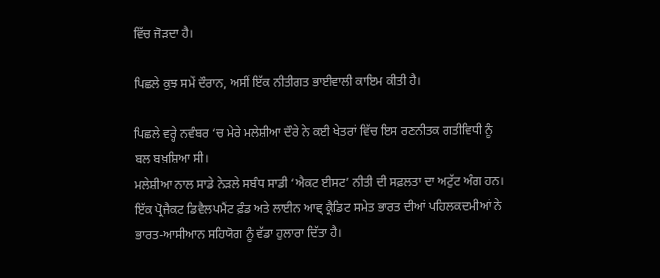ਵਿੱਚ ਜੋੜਦਾ ਹੈ।

ਪਿਛਲੇ ਕੁਝ ਸਮੇਂ ਦੌਰਾਨ, ਅਸੀਂ ਇੱਕ ਨੀਤੀਗਤ ਭਾਈਵਾਲੀ ਕਾਇਮ ਕੀਤੀ ਹੈ।

ਪਿਛਲੇ ਵਰ੍ਹੇ ਨਵੰਬਰ ‘ਚ ਮੇਰੇ ਮਲੇਸ਼ੀਆ ਦੌਰੇ ਨੇ ਕਈ ਖੇਤਰਾਂ ਵਿੱਚ ਇਸ ਰਣਨੀਤਕ ਗਤੀਵਿਧੀ ਨੂੰ ਬਲ ਬਖ਼ਸ਼ਿਆ ਸੀ।
ਮਲੇਸ਼ੀਆ ਨਾਲ ਸਾਡੇ ਨੇੜਲੇ ਸਬੰਧ ਸਾਡੀ ‘ਐਕਟ ਈਸਟ’ ਨੀਤੀ ਦੀ ਸਫ਼ਲਤਾ ਦਾ ਅਟੁੱਟ ਅੰਗ ਹਨ।
ਇੱਕ ਪ੍ਰੋਜੈਕਟ ਡਿਵੈਲਪਮੈਂਟ ਫ਼ੰਡ ਅਤੇ ਲਾਈਨ ਆਵ੍ ਕ੍ਰੈਡਿਟ ਸਮੇਤ ਭਾਰਤ ਦੀਆਂ ਪਹਿਲਕਦਮੀਆਂ ਨੇ ਭਾਰਤ-ਆਸੀਆਨ ਸਹਿਯੋਗ ਨੂੰ ਵੱਡਾ ਹੁਲਾਰਾ ਦਿੱਤਾ ਹੈ।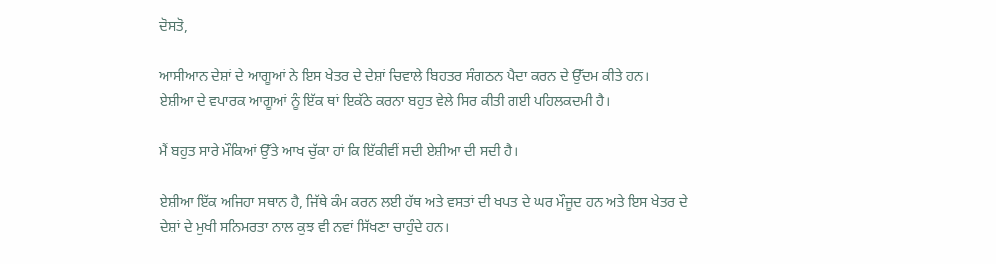ਦੋਸਤੋ,

ਆਸੀਆਨ ਦੇਸ਼ਾਂ ਦੇ ਆਗੂਆਂ ਨੇ ਇਸ ਖੇਤਰ ਦੇ ਦੇਸ਼ਾਂ ਚਿਵਾਲੇ ਬਿਹਤਰ ਸੰਗਠਨ ਪੈਦਾ ਕਰਨ ਦੇ ਉੱਦਮ ਕੀਤੇ ਹਨ।
ਏਸ਼ੀਆ ਦੇ ਵਪਾਰਕ ਆਗੂਆਂ ਨੂੰ ਇੱਕ ਥਾਂ ਇਕੱਠੇ ਕਰਨਾ ਬਹੁਤ ਵੇਲੇ ਸਿਰ ਕੀਤੀ ਗਈ ਪਹਿਲਕਦਮੀ ਹੈ।

ਮੈਂ ਬਹੁਤ ਸਾਰੇ ਮੌਕਿਆਂ ਉੱਤੇ ਆਖ ਚੁੱਕਾ ਹਾਂ ਕਿ ਇੱਕੀਵੀਂ ਸਦੀ ਏਸ਼ੀਆ ਦੀ ਸਦੀ ਹੈ।

ਏਸ਼ੀਆ ਇੱਕ ਅਜਿਹਾ ਸਥਾਨ ਹੈ, ਜਿੱਥੇ ਕੰਮ ਕਰਨ ਲਈ ਹੱਥ ਅਤੇ ਵਸਤਾਂ ਦੀ ਖਪਤ ਦੇ ਘਰ ਮੌਜੂਦ ਹਨ ਅਤੇ ਇਸ ਖੇਤਰ ਦੇ ਦੇਸ਼ਾਂ ਦੇ ਮੁਖੀ ਸਨਿਮਰਤਾ ਨਾਲ ਕੁਝ ਵੀ ਨਵਾਂ ਸਿੱਖਣਾ ਚਾਹੁੰਦੇ ਹਨ।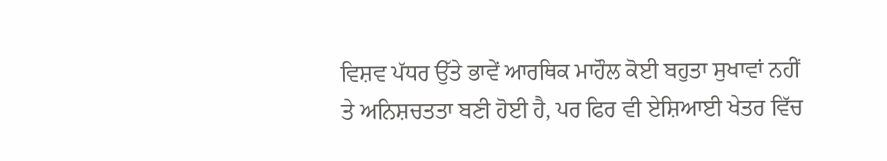ਵਿਸ਼ਵ ਪੱਧਰ ਉੱਤੇ ਭਾਵੇਂ ਆਰਥਿਕ ਮਾਹੌਲ ਕੋਈ ਬਹੁਤਾ ਸੁਖਾਵਾਂ ਨਹੀਂ ਤੇ ਅਨਿਸ਼ਚਤਤਾ ਬਣੀ ਹੋਈ ਹੈ, ਪਰ ਫਿਰ ਵੀ ਏਸ਼ਿਆਈ ਖੇਤਰ ਵਿੱਚ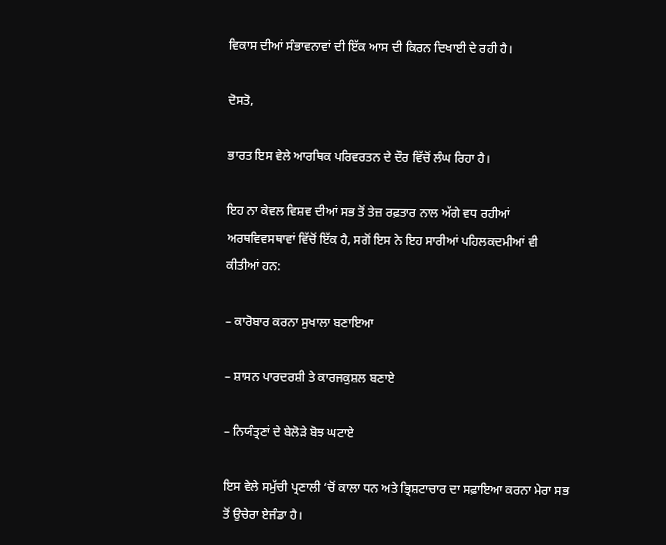ਵਿਕਾਸ ਦੀਆਂ ਸੰਭਾਵਨਾਵਾਂ ਦੀ ਇੱਕ ਆਸ ਦੀ ਕਿਰਨ ਦਿਖਾਈ ਦੇ ਰਹੀ ਹੈ।

ਦੋਸਤੋ,

ਭਾਰਤ ਇਸ ਵੇਲੇ ਆਰਥਿਕ ਪਰਿਵਰਤਨ ਦੇ ਦੌਰ ਵਿੱਚੋਂ ਲੰਘ ਰਿਹਾ ਹੈ।

ਇਹ ਨਾ ਕੇਵਲ ਵਿਸ਼ਵ ਦੀਆਂ ਸਭ ਤੋਂ ਤੇਜ਼ ਰਫ਼ਤਾਰ ਨਾਲ ਅੱਗੇ ਵਧ ਰਹੀਆਂ ਅਰਥਵਿਵਸਥਾਵਾਂ ਵਿੱਚੋਂ ਇੱਕ ਹੈ, ਸਗੋਂ ਇਸ ਨੇ ਇਹ ਸਾਰੀਆਂ ਪਹਿਲਕਦਮੀਆਂ ਵੀ ਕੀਤੀਆਂ ਹਨ:

– ਕਾਰੋਬਾਰ ਕਰਨਾ ਸੁਖਾਲਾ ਬਣਾਇਆ

– ਸ਼ਾਸਨ ਪਾਰਦਰਸ਼ੀ ਤੇ ਕਾਰਜਕੁਸ਼ਲ ਬਣਾਏ

– ਨਿਯੰਤ੍ਰਣਾਂ ਦੇ ਬੇਲੋੜੇ ਬੋਝ ਘਟਾਏ

ਇਸ ਵੇਲੇ ਸਮੁੱਚੀ ਪ੍ਰਣਾਲੀ ‘ਚੋਂ ਕਾਲਾ ਧਨ ਅਤੇ ਭ੍ਰਿਸ਼ਟਾਚਾਰ ਦਾ ਸਫ਼ਾਇਆ ਕਰਨਾ ਮੇਰਾ ਸਭ ਤੋਂ ਉਚੇਰਾ ਏਜੰਡਾ ਹੈ।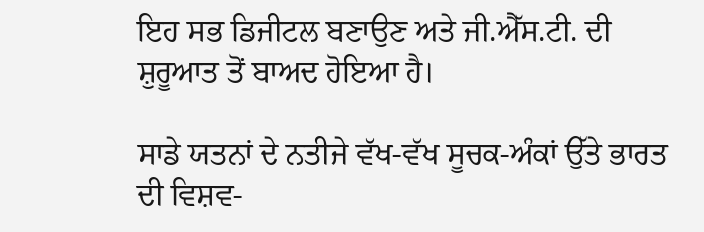ਇਹ ਸਭ ਡਿਜੀਟਲ ਬਣਾਉਣ ਅਤੇ ਜੀ.ਐੱਸ.ਟੀ. ਦੀ ਸ਼ੁਰੂਆਤ ਤੋਂ ਬਾਅਦ ਹੋਇਆ ਹੈ।

ਸਾਡੇ ਯਤਨਾਂ ਦੇ ਨਤੀਜੇ ਵੱਖ-ਵੱਖ ਸੂਚਕ-ਅੰਕਾਂ ਉੱਤੇ ਭਾਰਤ ਦੀ ਵਿਸ਼ਵ-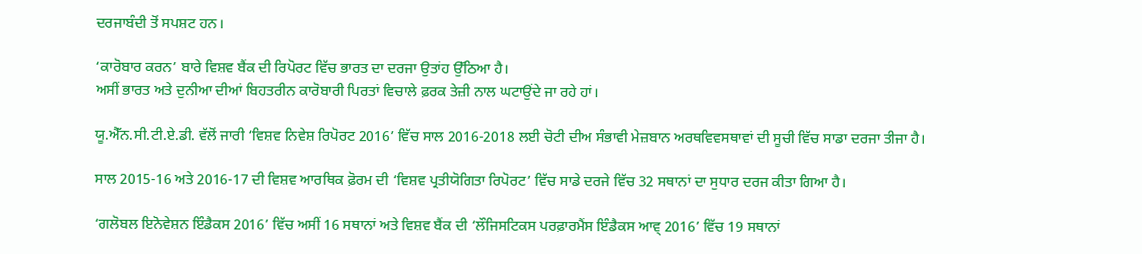ਦਰਜਾਬੰਦੀ ਤੋਂ ਸਪਸ਼ਟ ਹਨ।

‘ਕਾਰੋਬਾਰ ਕਰਨ’ ਬਾਰੇ ਵਿਸ਼ਵ ਬੈਂਕ ਦੀ ਰਿਪੋਰਟ ਵਿੱਚ ਭਾਰਤ ਦਾ ਦਰਜਾ ਉਤਾਂਹ ਉੱਠਿਆ ਹੈ।
ਅਸੀਂ ਭਾਰਤ ਅਤੇ ਦੁਨੀਆ ਦੀਆਂ ਬਿਹਤਰੀਨ ਕਾਰੋਬਾਰੀ ਪਿਰਤਾਂ ਵਿਚਾਲੇ ਫ਼ਰਕ ਤੇਜ਼ੀ ਨਾਲ ਘਟਾਉਂਦੇ ਜਾ ਰਹੇ ਹਾਂ।

ਯੂ.ਐੱਨ.ਸੀ.ਟੀ.ਏ.ਡੀ. ਵੱਲੋਂ ਜਾਰੀ ‘ਵਿਸ਼ਵ ਨਿਵੇਸ਼ ਰਿਪੋਰਟ 2016’ ਵਿੱਚ ਸਾਲ 2016-2018 ਲਈ ਚੋਟੀ ਦੀਅ ਸੰਭਾਵੀ ਮੇਜ਼ਬਾਨ ਅਰਥਵਿਵਸਥਾਵਾਂ ਦੀ ਸੂਚੀ ਵਿੱਚ ਸਾਡਾ ਦਰਜਾ ਤੀਜਾ ਹੈ।

ਸਾਲ 2015-16 ਅਤੇ 2016-17 ਦੀ ਵਿਸ਼ਵ ਆਰਥਿਕ ਫ਼ੋਰਮ ਦੀ ‘ਵਿਸ਼ਵ ਪ੍ਰਤੀਯੋਗਿਤਾ ਰਿਪੋਰਟ’ ਵਿੱਚ ਸਾਡੇ ਦਰਜੇ ਵਿੱਚ 32 ਸਥਾਨਾਂ ਦਾ ਸੁਧਾਰ ਦਰਜ ਕੀਤਾ ਗਿਆ ਹੈ।

‘ਗਲੋਬਲ ਇਨੋਵੇਸ਼ਨ ਇੰਡੈਕਸ 2016’ ਵਿੱਚ ਅਸੀਂ 16 ਸਥਾਨਾਂ ਅਤੇ ਵਿਸ਼ਵ ਬੈਂਕ ਦੀ ‘ਲੌਜਿਸਟਿਕਸ ਪਰਫ਼ਾਰਮੈਂਸ ਇੰਡੈਕਸ ਆਵ੍ 2016’ ਵਿੱਚ 19 ਸਥਾਨਾਂ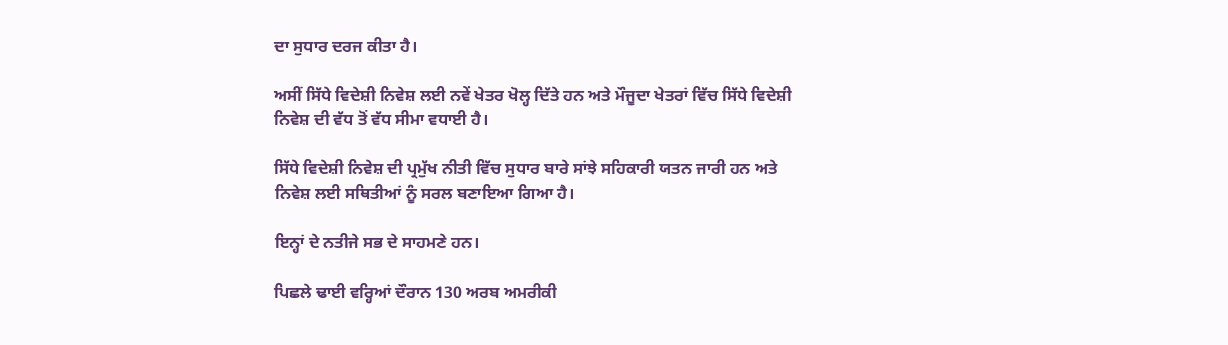ਦਾ ਸੁਧਾਰ ਦਰਜ ਕੀਤਾ ਹੈ।

ਅਸੀਂ ਸਿੱਧੇ ਵਿਦੇਸ਼ੀ ਨਿਵੇਸ਼ ਲਈ ਨਵੇਂ ਖੇਤਰ ਖੋਲ੍ਹ ਦਿੱਤੇ ਹਨ ਅਤੇ ਮੌਜੂਦਾ ਖੇਤਰਾਂ ਵਿੱਚ ਸਿੱਧੇ ਵਿਦੇਸ਼ੀ ਨਿਵੇਸ਼ ਦੀ ਵੱਧ ਤੋਂ ਵੱਧ ਸੀਮਾ ਵਧਾਈ ਹੈ।

ਸਿੱਧੇ ਵਿਦੇਸ਼ੀ ਨਿਵੇਸ਼ ਦੀ ਪ੍ਰਮੁੱਖ ਨੀਤੀ ਵਿੱਚ ਸੁਧਾਰ ਬਾਰੇ ਸਾਂਝੇ ਸਹਿਕਾਰੀ ਯਤਨ ਜਾਰੀ ਹਨ ਅਤੇ ਨਿਵੇਸ਼ ਲਈ ਸਥਿਤੀਆਂ ਨੂੰ ਸਰਲ ਬਣਾਇਆ ਗਿਆ ਹੈ।

ਇਨ੍ਹਾਂ ਦੇ ਨਤੀਜੇ ਸਭ ਦੇ ਸਾਹਮਣੇ ਹਨ।

ਪਿਛਲੇ ਢਾਈ ਵਰ੍ਹਿਆਂ ਦੌਰਾਨ 130 ਅਰਬ ਅਮਰੀਕੀ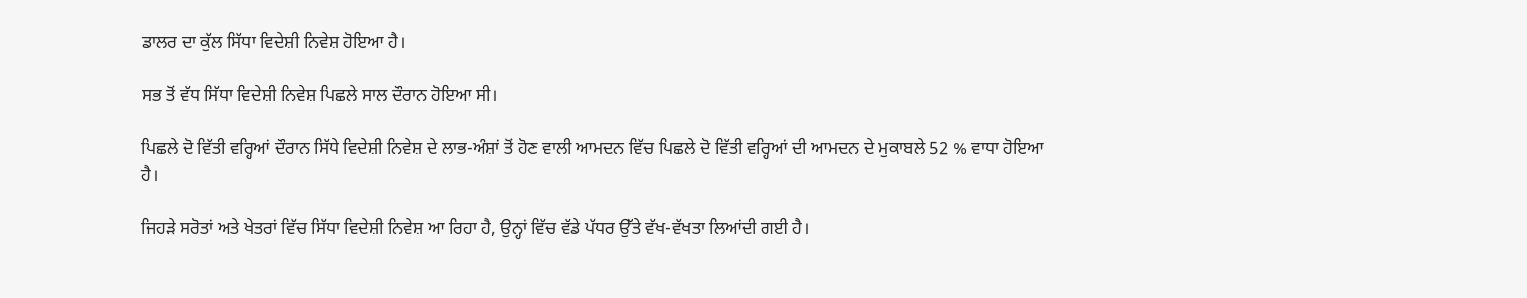ਡਾਲਰ ਦਾ ਕੁੱਲ ਸਿੱਧਾ ਵਿਦੇਸ਼ੀ ਨਿਵੇਸ਼ ਹੋਇਆ ਹੈ।

ਸਭ ਤੋਂ ਵੱਧ ਸਿੱਧਾ ਵਿਦੇਸ਼ੀ ਨਿਵੇਸ਼ ਪਿਛਲੇ ਸਾਲ ਦੌਰਾਨ ਹੋਇਆ ਸੀ।

ਪਿਛਲੇ ਦੋ ਵਿੱਤੀ ਵਰ੍ਹਿਆਂ ਦੌਰਾਨ ਸਿੱਧੇ ਵਿਦੇਸ਼ੀ ਨਿਵੇਸ਼ ਦੇ ਲਾਭ-ਅੰਸ਼ਾਂ ਤੋਂ ਹੋਣ ਵਾਲੀ ਆਮਦਨ ਵਿੱਚ ਪਿਛਲੇ ਦੋ ਵਿੱਤੀ ਵਰ੍ਹਿਆਂ ਦੀ ਆਮਦਨ ਦੇ ਮੁਕਾਬਲੇ 52 % ਵਾਧਾ ਹੋਇਆ ਹੈ।

ਜਿਹੜੇ ਸਰੋਤਾਂ ਅਤੇ ਖੇਤਰਾਂ ਵਿੱਚ ਸਿੱਧਾ ਵਿਦੇਸ਼ੀ ਨਿਵੇਸ਼ ਆ ਰਿਹਾ ਹੈ, ਉਨ੍ਹਾਂ ਵਿੱਚ ਵੱਡੇ ਪੱਧਰ ਉੱਤੇ ਵੱਖ-ਵੱਖਤਾ ਲਿਆਂਦੀ ਗਈ ਹੈ।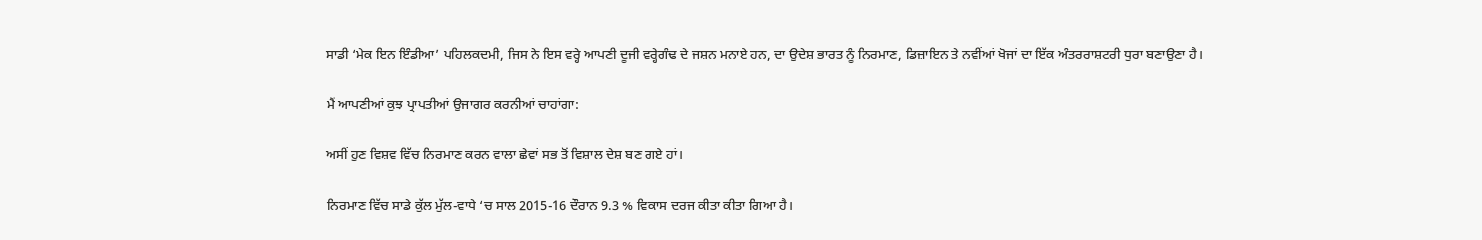ਸਾਡੀ ‘ਮੇਕ ਇਨ ਇੰਡੀਆ’ ਪਹਿਲਕਦਮੀ, ਜਿਸ ਨੇ ਇਸ ਵਰ੍ਹੇ ਆਪਣੀ ਦੂਜੀ ਵਰ੍ਹੇਗੰਢ ਦੇ ਜਸ਼ਨ ਮਨਾਏ ਹਨ, ਦਾ ਉਦੇਸ਼ ਭਾਰਤ ਨੂੰ ਨਿਰਮਾਣ, ਡਿਜ਼ਾਇਨ ਤੇ ਨਵੀਂਆਂ ਖੋਜਾਂ ਦਾ ਇੱਕ ਅੰਤਰਰਾਸ਼ਟਰੀ ਧੁਰਾ ਬਣਾਉਣਾ ਹੈ।

ਮੈਂ ਆਪਣੀਆਂ ਕੁਝ ਪ੍ਰਾਪਤੀਆਂ ਉਜਾਗਰ ਕਰਨੀਆਂ ਚਾਹਾਂਗਾ:

ਅਸੀਂ ਹੁਣ ਵਿਸ਼ਵ ਵਿੱਚ ਨਿਰਮਾਣ ਕਰਨ ਵਾਲਾ ਛੇਵਾਂ ਸਭ ਤੋਂ ਵਿਸ਼ਾਲ ਦੇਸ਼ ਬਣ ਗਏ ਹਾਂ।

ਨਿਰਮਾਣ ਵਿੱਚ ਸਾਡੇ ਕੁੱਲ ਮੁੱਲ-ਵਾਧੇ ‘ਚ ਸਾਲ 2015-16 ਦੌਰਾਨ 9.3 % ਵਿਕਾਸ ਦਰਜ ਕੀਤਾ ਕੀਤਾ ਗਿਆ ਹੈ।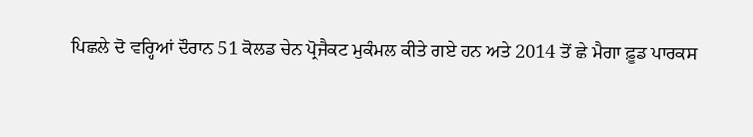ਪਿਛਲੇ ਦੋ ਵਰ੍ਹਿਆਂ ਦੌਰਾਨ 51 ਕੋਲਡ ਚੇਨ ਪ੍ਰੋਜੈਕਟ ਮੁਕੰਮਲ ਕੀਤੇ ਗਏ ਹਨ ਅਤੇ 2014 ਤੋਂ ਛੇ ਮੈਗਾ ਫ਼ੂਡ ਪਾਰਕਸ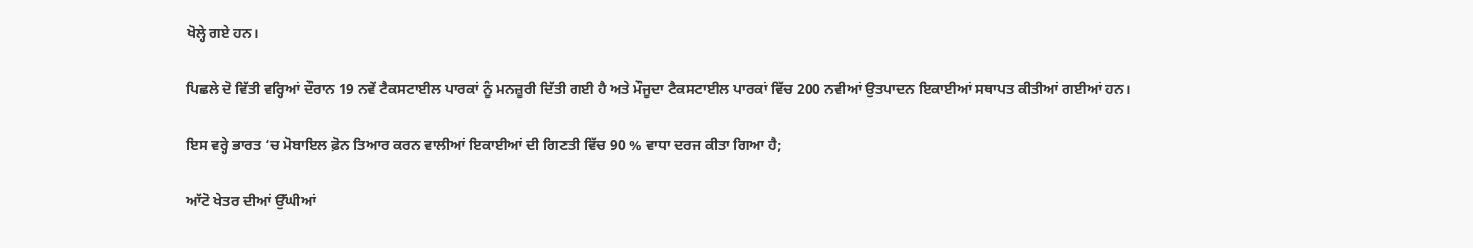ਖੋਲ੍ਹੇ ਗਏ ਹਨ।

ਪਿਛਲੇ ਦੋ ਵਿੱਤੀ ਵਰ੍ਹਿਆਂ ਦੌਰਾਨ 19 ਨਵੇਂ ਟੈਕਸਟਾਈਲ ਪਾਰਕਾਂ ਨੂੰ ਮਨਜ਼ੂਰੀ ਦਿੱਤੀ ਗਈ ਹੈ ਅਤੇ ਮੌਜੂਦਾ ਟੈਕਸਟਾਈਲ ਪਾਰਕਾਂ ਵਿੱਚ 200 ਨਵੀਆਂ ਉਤਪਾਦਨ ਇਕਾਈਆਂ ਸਥਾਪਤ ਕੀਤੀਆਂ ਗਈਆਂ ਹਨ।

ਇਸ ਵਰ੍ਹੇ ਭਾਰਤ ‘ਚ ਮੋਬਾਇਲ ਫ਼ੋਨ ਤਿਆਰ ਕਰਨ ਵਾਲੀਆਂ ਇਕਾਈਆਂ ਦੀ ਗਿਣਤੀ ਵਿੱਚ 90 % ਵਾਧਾ ਦਰਜ ਕੀਤਾ ਗਿਆ ਹੈ;

ਆੱਟੋ ਖੇਤਰ ਦੀਆਂ ਉੱਘੀਆਂ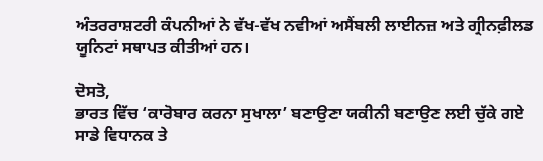ਅੰਤਰਰਾਸ਼ਟਰੀ ਕੰਪਨੀਆਂ ਨੇ ਵੱਖ-ਵੱਖ ਨਵੀਆਂ ਅਸੈਂਬਲੀ ਲਾਈਨਜ਼ ਅਤੇ ਗ੍ਰੀਨਫ਼ੀਲਡ ਯੂਨਿਟਾਂ ਸਥਾਪਤ ਕੀਤੀਆਂ ਹਨ।

ਦੋਸਤੋ,
ਭਾਰਤ ਵਿੱਚ ‘ਕਾਰੋਬਾਰ ਕਰਨਾ ਸੁਖਾਲਾ’ ਬਣਾਉਣਾ ਯਕੀਨੀ ਬਣਾਉਣ ਲਈ ਚੁੱਕੇ ਗਏ ਸਾਡੇ ਵਿਧਾਨਕ ਤੇ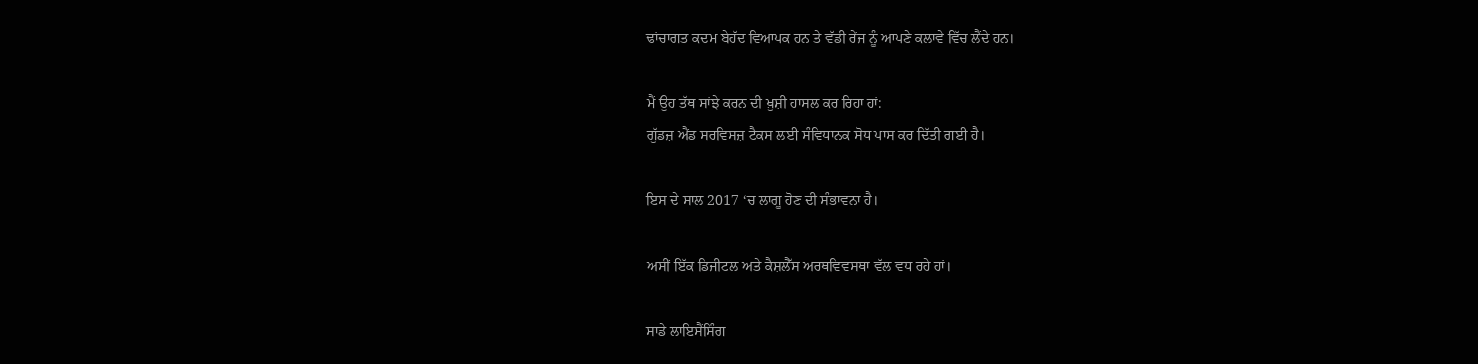ਢਾਂਚਾਗਤ ਕਦਮ ਬੇਹੱਦ ਵਿਆਪਕ ਹਨ ਤੇ ਵੱਡੀ ਰੇਂਜ ਨੂੰ ਆਪਣੇ ਕਲਾਵੇ ਵਿੱਚ ਲੈਂਦੇ ਹਨ।

ਮੈਂ ਉਹ ਤੱਥ ਸਾਂਝੇ ਕਰਨ ਦੀ ਖ਼ੁਸ਼ੀ ਹਾਸਲ ਕਰ ਰਿਹਾ ਹਾਂ:
ਗੁੱਡਜ਼ ਐਂਡ ਸਰਵਿਸਜ਼ ਟੈਕਸ ਲਈ ਸੰਵਿਧਾਨਕ ਸੋਧ ਪਾਸ ਕਰ ਦਿੱਤੀ ਗਈ ਹੈ।

ਇਸ ਦੇ ਸਾਲ 2017 ‘ਚ ਲਾਗੂ ਹੋਣ ਦੀ ਸੰਭਾਵਨਾ ਹੈ।

ਅਸੀਂ ਇੱਕ ਡਿਜੀਟਲ ਅਤੇ ਕੈਸ਼ਲੈੱਸ ਅਰਥਵਿਵਸਥਾ ਵੱਲ ਵਧ ਰਹੇ ਹਾਂ।

ਸਾਡੇ ਲਾਇਸੈਂਸਿੰਗ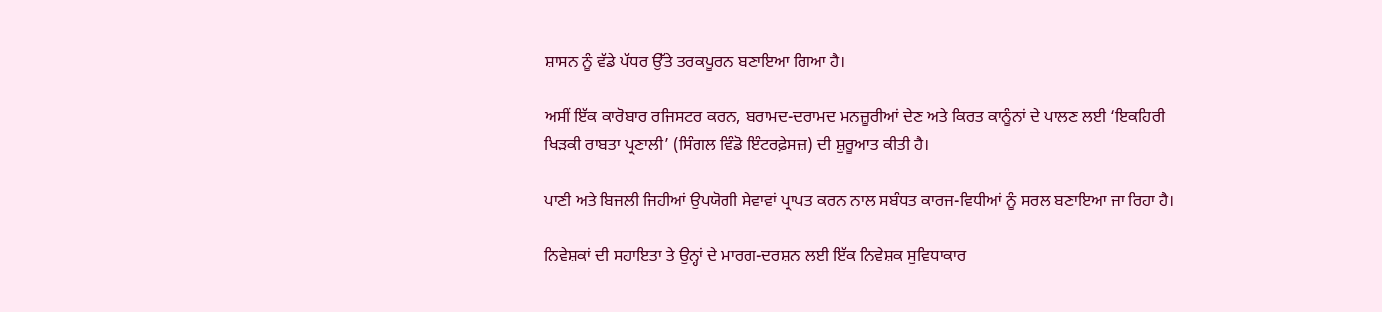ਸ਼ਾਸਨ ਨੂੰ ਵੱਡੇ ਪੱਧਰ ਉੱਤੇ ਤਰਕਪੂਰਨ ਬਣਾਇਆ ਗਿਆ ਹੈ।

ਅਸੀਂ ਇੱਕ ਕਾਰੋਬਾਰ ਰਜਿਸਟਰ ਕਰਨ, ਬਰਾਮਦ-ਦਰਾਮਦ ਮਨਜ਼ੂਰੀਆਂ ਦੇਣ ਅਤੇ ਕਿਰਤ ਕਾਨੂੰਨਾਂ ਦੇ ਪਾਲਣ ਲਈ ‘ਇਕਹਿਰੀ ਖਿੜਕੀ ਰਾਬਤਾ ਪ੍ਰਣਾਲੀ’ (ਸਿੰਗਲ ਵਿੰਡੋ ਇੰਟਰਫ਼ੇਸਜ਼) ਦੀ ਸ਼ੁਰੂਆਤ ਕੀਤੀ ਹੈ।

ਪਾਣੀ ਅਤੇ ਬਿਜਲੀ ਜਿਹੀਆਂ ਉਪਯੋਗੀ ਸੇਵਾਵਾਂ ਪ੍ਰਾਪਤ ਕਰਨ ਨਾਲ ਸਬੰਧਤ ਕਾਰਜ-ਵਿਧੀਆਂ ਨੂੰ ਸਰਲ ਬਣਾਇਆ ਜਾ ਰਿਹਾ ਹੈ।

ਨਿਵੇਸ਼ਕਾਂ ਦੀ ਸਹਾਇਤਾ ਤੇ ਉਨ੍ਹਾਂ ਦੇ ਮਾਰਗ-ਦਰਸ਼ਨ ਲਈ ਇੱਕ ਨਿਵੇਸ਼ਕ ਸੁਵਿਧਾਕਾਰ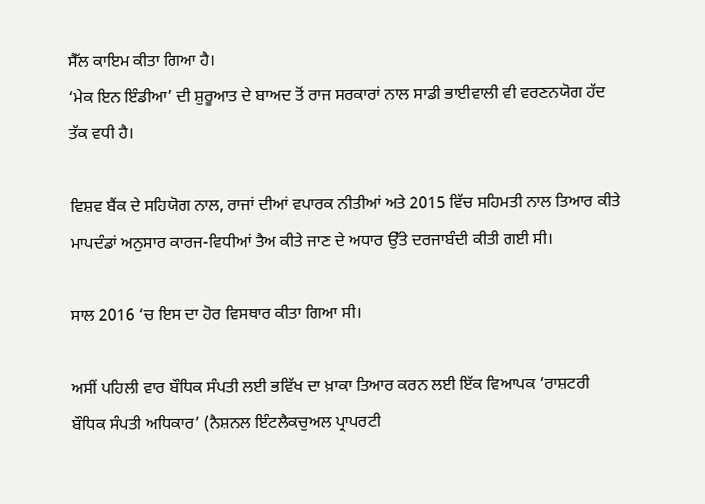ਸੈੱਲ ਕਾਇਮ ਕੀਤਾ ਗਿਆ ਹੈ।
‘ਮੇਕ ਇਨ ਇੰਡੀਆ’ ਦੀ ਸ਼ੁਰੂਆਤ ਦੇ ਬਾਅਦ ਤੋਂ ਰਾਜ ਸਰਕਾਰਾਂ ਨਾਲ ਸਾਡੀ ਭਾਈਵਾਲੀ ਵੀ ਵਰਣਨਯੋਗ ਹੱਦ ਤੱਕ ਵਧੀ ਹੈ।

ਵਿਸ਼ਵ ਬੈਂਕ ਦੇ ਸਹਿਯੋਗ ਨਾਲ, ਰਾਜਾਂ ਦੀਆਂ ਵਪਾਰਕ ਨੀਤੀਆਂ ਅਤੇ 2015 ਵਿੱਚ ਸਹਿਮਤੀ ਨਾਲ ਤਿਆਰ ਕੀਤੇ ਮਾਪਦੰਡਾਂ ਅਨੁਸਾਰ ਕਾਰਜ-ਵਿਧੀਆਂ ਤੈਅ ਕੀਤੇ ਜਾਣ ਦੇ ਅਧਾਰ ਉੱਤੇ ਦਰਜਾਬੰਦੀ ਕੀਤੀ ਗਈ ਸੀ।

ਸਾਲ 2016 ‘ਚ ਇਸ ਦਾ ਹੋਰ ਵਿਸਥਾਰ ਕੀਤਾ ਗਿਆ ਸੀ।

ਅਸੀਂ ਪਹਿਲੀ ਵਾਰ ਬੌਧਿਕ ਸੰਪਤੀ ਲਈ ਭਵਿੱਖ ਦਾ ਖ਼ਾਕਾ ਤਿਆਰ ਕਰਨ ਲਈ ਇੱਕ ਵਿਆਪਕ ‘ਰਾਸ਼ਟਰੀ ਬੌਧਿਕ ਸੰਪਤੀ ਅਧਿਕਾਰ’ (ਨੈਸ਼ਨਲ ਇੰਟਲੈਕਚੁਅਲ ਪ੍ਰਾਪਰਟੀ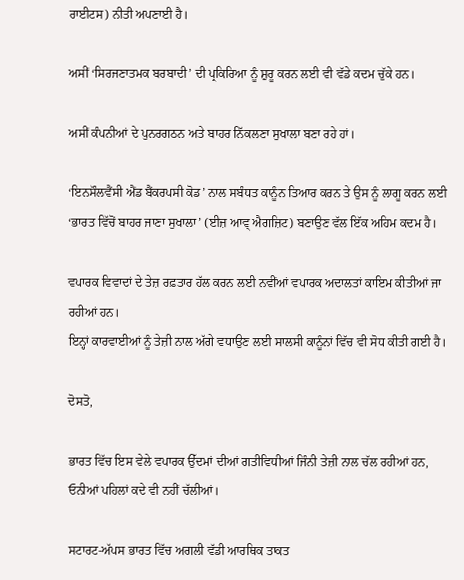ਰਾਈਟਸ) ਨੀਤੀ ਅਪਣਾਈ ਹੈ।

ਅਸੀਂ ‘ਸਿਰਜਣਾਤਮਕ ਬਰਬਾਦੀ’ ਦੀ ਪ੍ਰਕਿਰਿਆ ਨੂੰ ਸ਼ੁਰੂ ਕਰਨ ਲਈ ਵੀ ਵੱਡੇ ਕਦਮ ਚੁੱਕੇ ਹਨ।

ਅਸੀਂ ਕੰਪਨੀਆਂ ਦੇ ਪੁਨਰਗਠਨ ਅਤੇ ਬਾਹਰ ਨਿੱਕਲਣਾ ਸੁਖਾਲਾ ਬਣਾ ਰਹੇ ਹਾਂ।

‘ਇਨਸੌਲਵੈਂਸੀ ਐਂਡ ਬੈਂਕਰਪਸੀ ਕੋਡ’ ਨਾਲ ਸਬੰਧਤ ਕਾਨੂੰਨ ਤਿਆਰ ਕਰਨ ਤੇ ਉਸ ਨੂੰ ਲਾਗੂ ਕਰਨ ਲਈ ‘ਭਾਰਤ ਵਿੱਚੋਂ ਬਾਹਰ ਜਾਣਾ ਸੁਖਾਲਾ’ (ਈਜ਼ ਆਵ੍ ਐਗਜ਼ਿਟ) ਬਣਾਉਣ ਵੱਲ ਇੱਕ ਅਹਿਮ ਕਦਮ ਹੈ।

ਵਪਾਰਕ ਵਿਵਾਦਾਂ ਦੇ ਤੇਜ਼ ਰਫ਼ਤਾਰ ਹੱਲ ਕਰਨ ਲਈ ਨਵੀਂਆਂ ਵਪਾਰਕ ਅਦਾਲਤਾਂ ਕਾਇਮ ਕੀਤੀਆਂ ਜਾ ਰਹੀਆਂ ਹਨ।
ਇਨ੍ਹਾਂ ਕਾਰਵਾਈਆਂ ਨੂੰ ਤੇਜ਼ੀ ਨਾਲ ਅੱਗੇ ਵਧਾਉਣ ਲਈ ਸਾਲਸੀ ਕਾਨੂੰਨਾਂ ਵਿੱਚ ਵੀ ਸੋਧ ਕੀਤੀ ਗਈ ਹੈ।

ਦੋਸਤੋ,

ਭਾਰਤ ਵਿੱਚ ਇਸ ਵੇਲੇ ਵਪਾਰਕ ਉੱਦਮਾਂ ਦੀਆਂ ਗਤੀਵਿਧੀਆਂ ਜਿੰਨੀ ਤੇਜ਼ੀ ਨਾਲ ਚੱਲ ਰਹੀਆਂ ਹਨ, ਓਨੀਆਂ ਪਹਿਲਾਂ ਕਦੇ ਵੀ ਨਹੀਂ ਚੱਲੀਆਂ।

ਸਟਾਰਟ-ਅੱਪਸ ਭਾਰਤ ਵਿੱਚ ਅਗਲੀ ਵੱਡੀ ਆਰਥਿਕ ਤਾਕਤ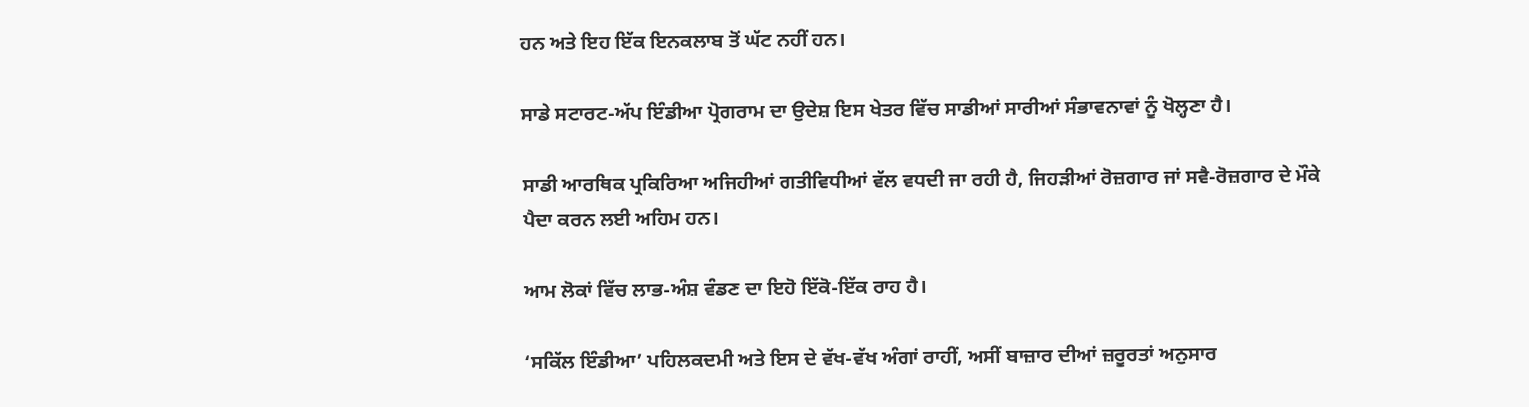ਹਨ ਅਤੇ ਇਹ ਇੱਕ ਇਨਕਲਾਬ ਤੋਂ ਘੱਟ ਨਹੀਂ ਹਨ।

ਸਾਡੇ ਸਟਾਰਟ-ਅੱਪ ਇੰਡੀਆ ਪ੍ਰੋਗਰਾਮ ਦਾ ਉਦੇਸ਼ ਇਸ ਖੇਤਰ ਵਿੱਚ ਸਾਡੀਆਂ ਸਾਰੀਆਂ ਸੰਭਾਵਨਾਵਾਂ ਨੂੰ ਖੋਲ੍ਹਣਾ ਹੈ।

ਸਾਡੀ ਆਰਥਿਕ ਪ੍ਰਕਿਰਿਆ ਅਜਿਹੀਆਂ ਗਤੀਵਿਧੀਆਂ ਵੱਲ ਵਧਦੀ ਜਾ ਰਹੀ ਹੈ, ਜਿਹੜੀਆਂ ਰੋਜ਼ਗਾਰ ਜਾਂ ਸਵੈ-ਰੋਜ਼ਗਾਰ ਦੇ ਮੌਕੇ ਪੈਦਾ ਕਰਨ ਲਈ ਅਹਿਮ ਹਨ।

ਆਮ ਲੋਕਾਂ ਵਿੱਚ ਲਾਭ-ਅੰਸ਼ ਵੰਡਣ ਦਾ ਇਹੋ ਇੱਕੋ-ਇੱਕ ਰਾਹ ਹੈ।

‘ਸਕਿੱਲ ਇੰਡੀਆ’ ਪਹਿਲਕਦਮੀ ਅਤੇ ਇਸ ਦੇ ਵੱਖ-ਵੱਖ ਅੰਗਾਂ ਰਾਹੀਂ, ਅਸੀਂ ਬਾਜ਼ਾਰ ਦੀਆਂ ਜ਼ਰੂਰਤਾਂ ਅਨੁਸਾਰ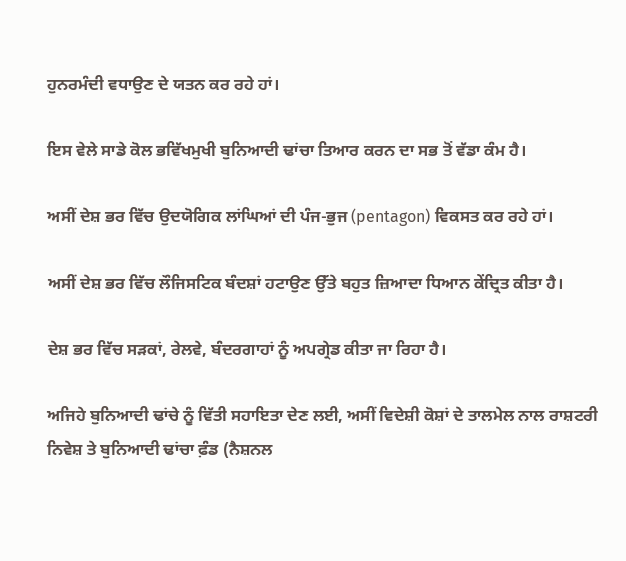ਹੁਨਰਮੰਦੀ ਵਧਾਉਣ ਦੇ ਯਤਨ ਕਰ ਰਹੇ ਹਾਂ।

ਇਸ ਵੇਲੇ ਸਾਡੇ ਕੋਲ ਭਵਿੱਖਮੁਖੀ ਬੁਨਿਆਦੀ ਢਾਂਚਾ ਤਿਆਰ ਕਰਨ ਦਾ ਸਭ ਤੋਂ ਵੱਡਾ ਕੰਮ ਹੈ।

ਅਸੀਂ ਦੇਸ਼ ਭਰ ਵਿੱਚ ਉਦਯੋਗਿਕ ਲਾਂਘਿਆਂ ਦੀ ਪੰਜ-ਭੁਜ (pentagon) ਵਿਕਸਤ ਕਰ ਰਹੇ ਹਾਂ।

ਅਸੀਂ ਦੇਸ਼ ਭਰ ਵਿੱਚ ਲੌਜਿਸਟਿਕ ਬੰਦਸ਼ਾਂ ਹਟਾਉਣ ਉੱਤੇ ਬਹੁਤ ਜ਼ਿਆਦਾ ਧਿਆਨ ਕੇਂਦ੍ਰਿਤ ਕੀਤਾ ਹੈ।

ਦੇਸ਼ ਭਰ ਵਿੱਚ ਸੜਕਾਂ, ਰੇਲਵੇ, ਬੰਦਰਗਾਹਾਂ ਨੂੰ ਅਪਗ੍ਰੇਡ ਕੀਤਾ ਜਾ ਰਿਹਾ ਹੈ।

ਅਜਿਹੇ ਬੁਨਿਆਦੀ ਢਾਂਚੇ ਨੂੰ ਵਿੱਤੀ ਸਹਾਇਤਾ ਦੇਣ ਲਈ, ਅਸੀਂ ਵਿਦੇਸ਼ੀ ਕੋਸ਼ਾਂ ਦੇ ਤਾਲਮੇਲ ਨਾਲ ਰਾਸ਼ਟਰੀ ਨਿਵੇਸ਼ ਤੇ ਬੁਨਿਆਦੀ ਢਾਂਚਾ ਫ਼ੰਡ (ਨੈਸ਼ਨਲ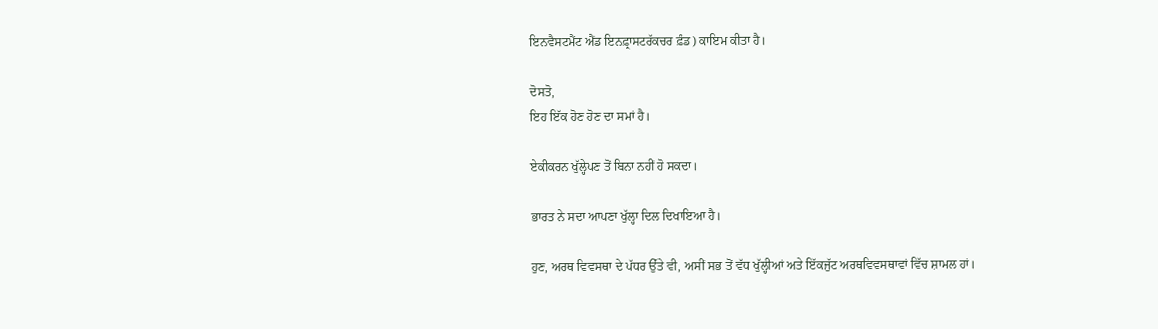ਇਨਵੈਸਟਮੈਂਟ ਐਂਡ ਇਨਫ਼੍ਰਾਸਟਰੱਕਚਰ ਫ਼ੰਡ) ਕਾਇਮ ਕੀਤਾ ਹੈ।

ਦੋਸਤੋ,
ਇਹ ਇੱਕ ਹੋਣ ਹੋਣ ਦਾ ਸਮਾਂ ਹੈ।

ਏਕੀਕਰਨ ਖੁੱਲ੍ਹੇਪਣ ਤੋਂ ਬਿਨਾ ਨਹੀਂ ਹੋ ਸਕਦਾ।

ਭਾਰਤ ਨੇ ਸਦਾ ਆਪਣਾ ਖੁੱਲ੍ਹਾ ਦਿਲ ਦਿਖਾਇਆ ਹੈ।

ਹੁਣ, ਅਰਥ ਵਿਵਸਥਾ ਦੇ ਪੱਧਰ ਉੱਤੇ ਵੀ, ਅਸੀਂ ਸਭ ਤੋਂ ਵੱਧ ਖੁੱਲ੍ਹੀਆਂ ਅਤੇ ਇੱਕਜੁੱਟ ਅਰਥਵਿਵਸਥਾਵਾਂ ਵਿੱਚ ਸ਼ਾਮਲ ਹਾਂ।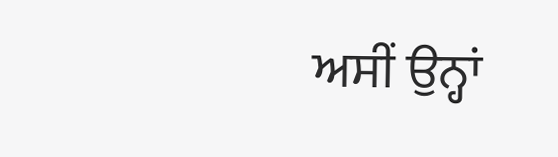ਅਸੀਂ ਉਨ੍ਹਾਂ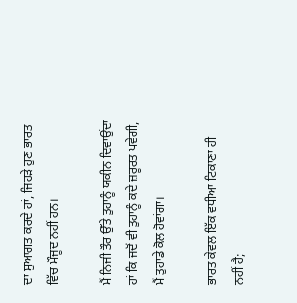ਦਾ ਸੁਆਗਤ ਕਰਦੇ ਹਾਂ, ਜਿਹੜੇ ਹੁਣ ਭਾਰਤ ਵਿੱਚ ਮੌਜੂਦ ਨਹੀਂ ਹਨ।

ਮੈਂ ਨਿਜੀ ਤੌਰ ਉੱਤੇ ਤੁਹਾਨੂੰ ਯਕੀਨ ਦਿਵਾਉਂਦਾ ਹਾਂ ਕਿ ਜਦੋਂ ਵੀ ਤੁਹਾਨੂੰ ਕਦੇ ਜ਼ਰੂਰਤ ਪਵੇਗੀ, ਮੈਂ ਤੁਹਾਡੇ ਕੋਲ ਹੋਵਾਂਗਾ।

ਭਾਰਤ ਕੇਵਲ ਇੱਕ ਵਧੀਆ ਟਿਕਾਣਾ ਹੀ ਨਹੀਂ ਹੈ;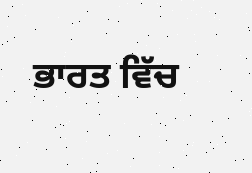ਭਾਰਤ ਵਿੱਚ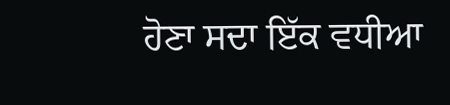ਹੋਣਾ ਸਦਾ ਇੱਕ ਵਧੀਆ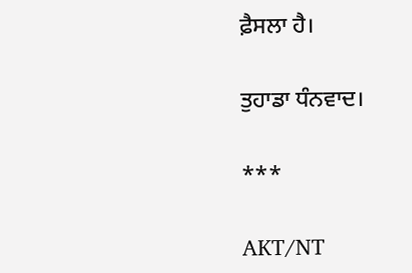ਫ਼ੈਸਲਾ ਹੈ।

ਤੁਹਾਡਾ ਧੰਨਵਾਦ।

***

AKT/NT